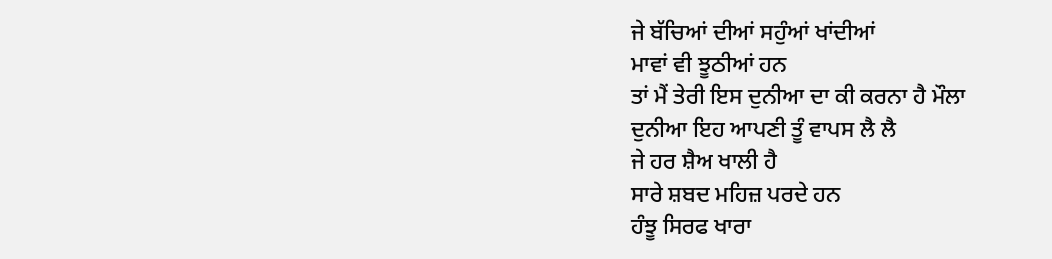ਜੇ ਬੱਚਿਆਂ ਦੀਆਂ ਸਹੁੰਆਂ ਖਾਂਦੀਆਂ
ਮਾਵਾਂ ਵੀ ਝੂਠੀਆਂ ਹਨ
ਤਾਂ ਮੈਂ ਤੇਰੀ ਇਸ ਦੁਨੀਆ ਦਾ ਕੀ ਕਰਨਾ ਹੈ ਮੌਲਾ
ਦੁਨੀਆ ਇਹ ਆਪਣੀ ਤੂੰ ਵਾਪਸ ਲੈ ਲੈ
ਜੇ ਹਰ ਸ਼ੈਅ ਖਾਲੀ ਹੈ
ਸਾਰੇ ਸ਼ਬਦ ਮਹਿਜ਼ ਪਰਦੇ ਹਨ
ਹੰਝੂ ਸਿਰਫ ਖਾਰਾ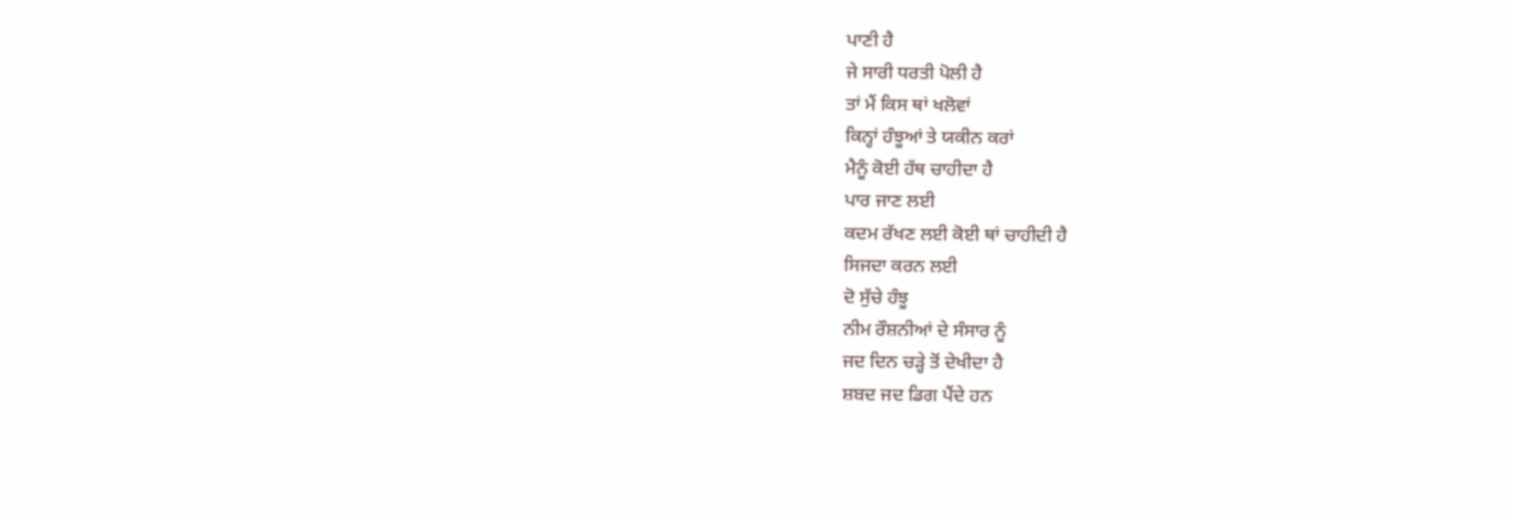ਪਾਣੀ ਹੈ
ਜੇ ਸਾਰੀ ਧਰਤੀ ਪੋਲੀ ਹੈ
ਤਾਂ ਮੈਂ ਕਿਸ ਥਾਂ ਖਲੋਵਾਂ
ਕਿਨ੍ਹਾਂ ਹੰਝੂਆਂ ਤੇ ਯਕੀਨ ਕਰਾਂ
ਮੈਨੂੰ ਕੋਈ ਹੱਥ ਚਾਹੀਦਾ ਹੈ
ਪਾਰ ਜਾਣ ਲਈ
ਕਦਮ ਰੱਖਣ ਲਈ ਕੋਈ ਥਾਂ ਚਾਹੀਦੀ ਹੈ
ਸਿਜਦਾ ਕਰਨ ਲਈ
ਦੋ ਸੁੱਚੇ ਹੰਝੂ
ਨੀਮ ਰੌਸ਼ਨੀਆਂ ਦੇ ਸੰਸਾਰ ਨੂੰ
ਜਦ ਦਿਨ ਚੜ੍ਹੇ ਤੋਂ ਦੇਖੀਦਾ ਹੈ
ਸ਼ਬਦ ਜਦ ਡਿਗ ਪੈਂਦੇ ਹਨ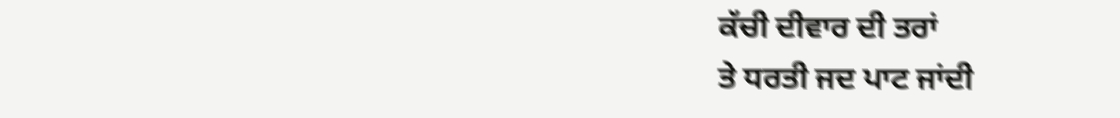ਕੱਚੀ ਦੀਵਾਰ ਦੀ ਤਰਾਂ
ਤੇ ਧਰਤੀ ਜਦ ਪਾਟ ਜਾਂਦੀ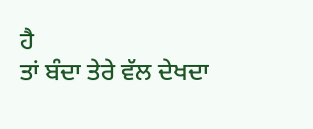ਹੈ
ਤਾਂ ਬੰਦਾ ਤੇਰੇ ਵੱਲ ਦੇਖਦਾ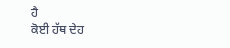ਹੈ
ਕੋਈ ਹੱਥ ਦੇਹ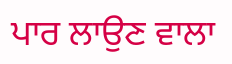ਪਾਰ ਲਾਉਣ ਵਾਲਾ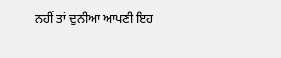ਨਹੀਂ ਤਾਂ ਦੁਨੀਆ ਆਪਣੀ ਇਹ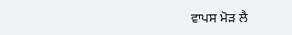ਵਾਪਸ ਮੋੜ ਲੈ